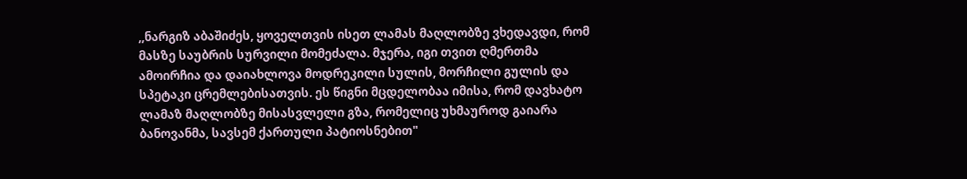,,ნარგიზ აბაშიძეს, ყოველთვის ისეთ ლამას მაღლობზე ვხედავდი, რომ მასზე საუბრის სურვილი მომეძალა. მჯერა, იგი თვით ღმერთმა ამოირჩია და დაიახლოვა მოდრეკილი სულის, მორჩილი გულის და სპეტაკი ცრემლებისათვის. ეს წიგნი მცდელობაა იმისა, რომ დავხატო ლამაზ მაღლობზე მისასვლელი გზა, რომელიც უხმაუროდ გაიარა ბანოვანმა, სავსემ ქართული პატიოსნებით"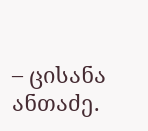– ცისანა ანთაძე.